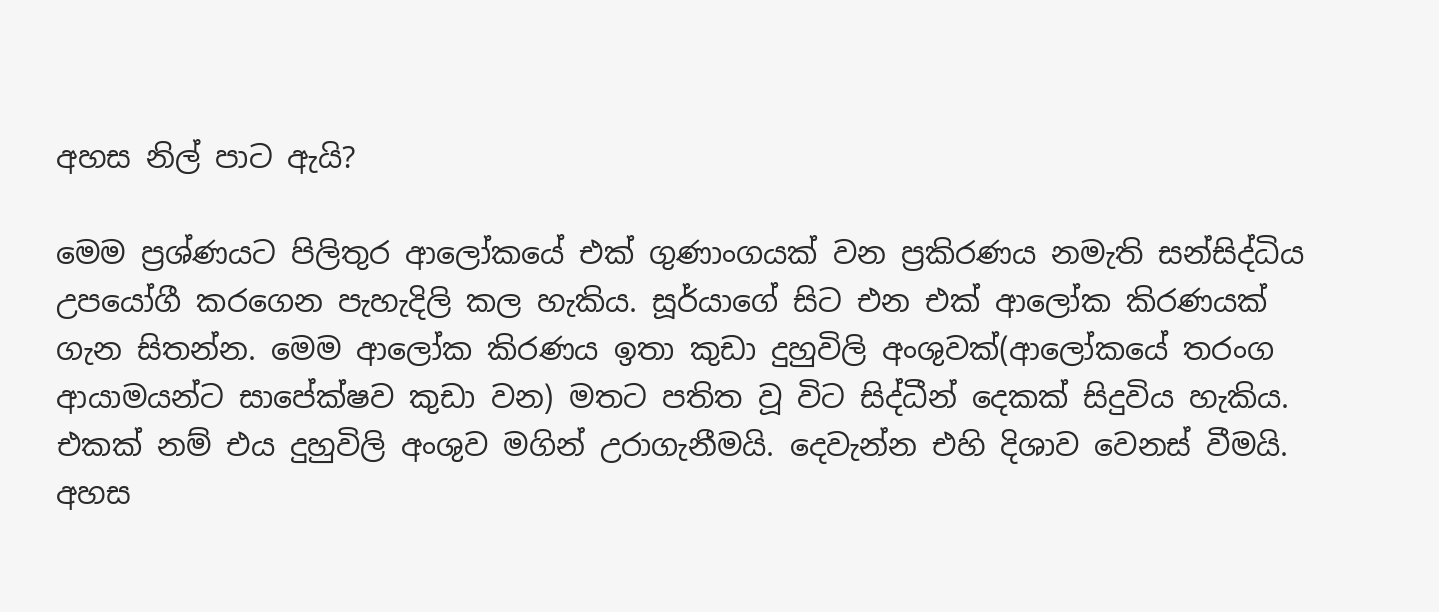අහස නිල් පාට ඇයි?

මෙම ප්‍රශ්ණයට පිලිතුර ආලෝකයේ එක් ගුණාංගයක් වන ප්‍රකිරණය නමැති සන්සිද්ධිය උපයෝගී කරගෙන පැහැදිලි කල හැකිය. සූර්යාගේ සිට එන එක් ආලෝක කිරණයක් ගැන සිතන්න. මෙම ආලෝක කිරණය ඉතා කුඩා දුහුවිලි අංශුවක්(ආලෝකයේ තරංග ආයාමයන්ට සාපේක්ෂව කුඩා වන) මතට පතිත වූ විට සිද්ධීන් දෙකක් සිදුවිය හැකිය. එකක් නම් එය දුහුවිලි අංශුව මගින් උරාගැනීමයි. දෙවැන්න එහි දිශාව වෙනස් වීමයි. අහස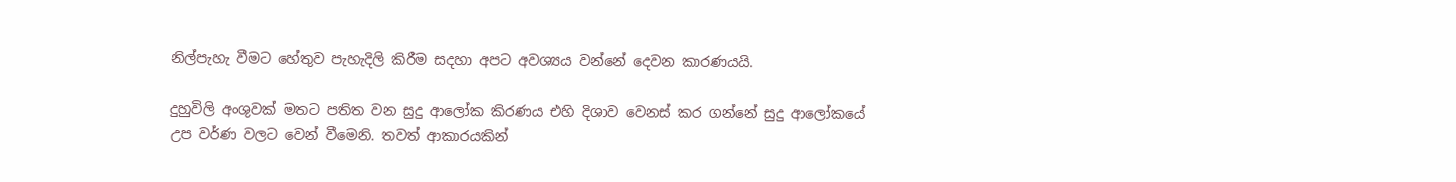නිල්පැහැ වීමට හේතුව පැහැදිලි කිරීම සදහා අපට අවශ්‍යය වන්නේ දෙවන කාරණයයි.

දුහුවිලි අංශුවක් මතට පතිත වන සුදු ආලෝක කිරණය එහි දිශාව වෙනස් කර ගන්නේ සුදු ආලෝකයේ උප වර්ණ වලට වෙන් වීමෙනි. තවත් ආකාරයකින්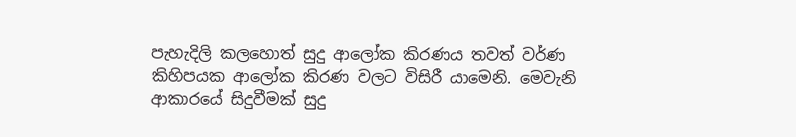පැහැදිලි කලහොත් සුදු ආලෝක කිරණය තවත් වර්ණ කිහිපයක ආලෝක කිරණ වලට විසිරී යාමෙනි. මෙවැනි ආකාරයේ සිදුවීමක් සුදු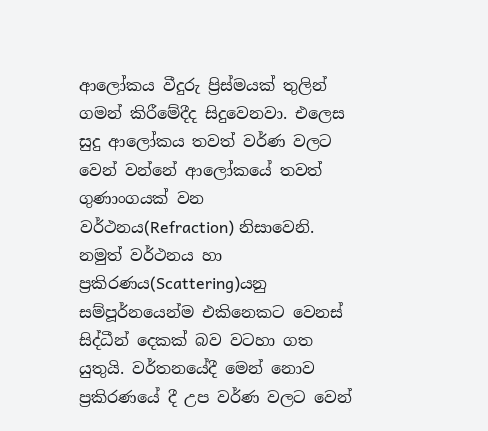ආලෝකය වීදුරු ප්‍රිස්මයක් තුලින් ගමන් කිරීමේදීද සිදුවෙනවා. එලෙස සුදු ආලෝකය තවත් වර්ණ වලට වෙන් වන්නේ ආලෝකයේ තවත් ගුණාංගයක් වන වර්ථනය(Refraction) නිසාවෙනි. නමුත් වර්ථනය හා ප්‍රකිරණය(Scattering)යනු සම්පූර්නයෙන්ම එකිනෙකට වෙනස් සිද්ධීන් දෙකක් බව වටහා ගත යුතුයි. වර්තනයේදී මෙන් නොව ප්‍රකිරණයේ දී උප වර්ණ වලට වෙන්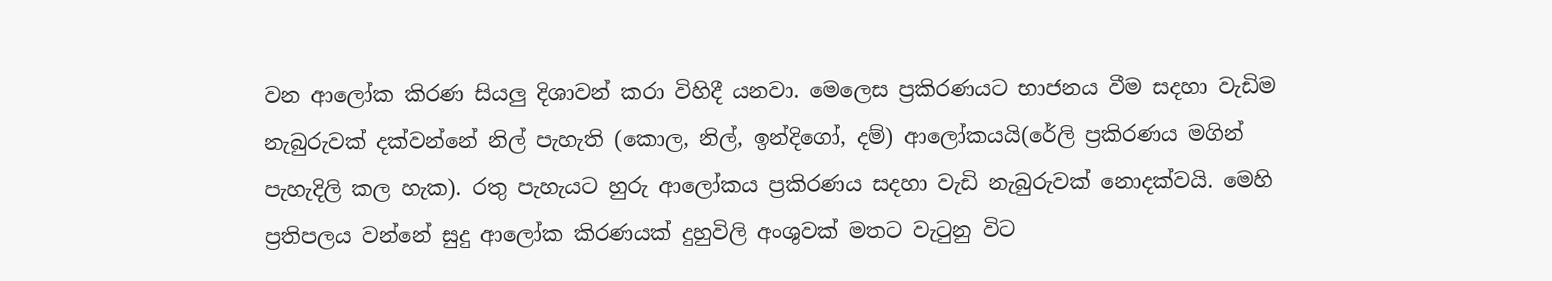වන ආලෝක කිරණ සියලු දිශාවන් කරා විහිදී යනවා. මෙලෙස ප්‍රකිරණයට භාජනය වීම සදහා වැඩිම නැබුරුවක් දක්වන්නේ නිල් පැහැති (කොල, නිල්, ඉන්දිගෝ, දම්) ආලෝකයයි(රේලි ප්‍රකිරණය මගින් පැහැදිලි කල හැක). රතු පැහැයට හුරු ආලෝකය ප්‍රකිරණය සදහා වැඩි නැබුරුවක් නොදක්වයි. මෙහි ප්‍රතිපලය වන්නේ සුදු ආලෝක කිරණයක් දුහුවිලි අංශුවක් මතට වැටුනු විට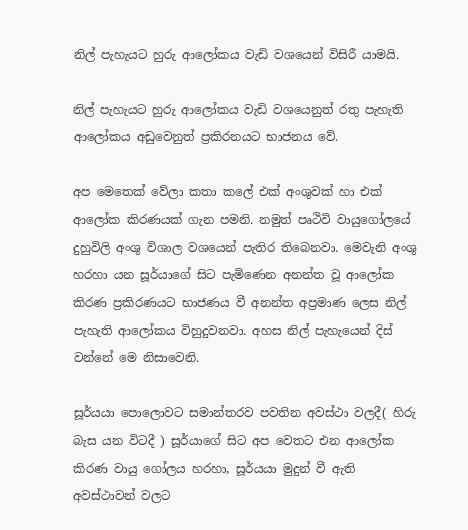නිල් පැහැයට හුරු ආලෝකය වැඩි වශයෙන් විසිරී යාමයි.

නිල් පැහැයට හුරු ආලෝකය වැඩි වශයෙනුත් රතු පැහැති ආලෝකය අඩුවෙනුත් ප්‍රකිරනයට භාජනය වේ.

අප මෙතෙක් වේලා කතා කලේ එක් අංශුවක් හා එක් ආලෝක කිරණයක් ගැන පමනි. නමුත් පෘථිවි වායුගෝලයේ දුහුවිලි අංශු විශාල වශයෙන් පැතිර තිබෙනවා. මෙවැනි අංශු හරහා යන සූර්යාගේ සිට පැමිණෙන අනන්ත වූ ආලෝක කිරණ ප්‍රකිරණයට භාජණය වී අනන්ත අප්‍රමාණ ලෙස නිල් පැහැති ආලෝකය විහුදුවනවා. අහස නිල් පැහැයෙන් දිස් වන්නේ මෙ නිසාවෙනි.

සූර්යයා පොලොවට සමාන්තරව පවතින අවස්ථා වලදී( හිරු බැස යන විටදී ) සූර්යාගේ සිට අප වෙතට එන ආලෝක කිරණ වායු ගෝලය හරහා, සූර්යයා මුදුන් වී ඇති අවස්ථාවන් වලට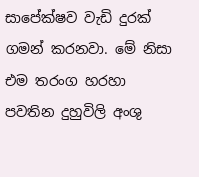සාපේක්ෂව වැඩි දුරක් ගමන් කරනවා. මේ නිසා එම තරංග හරහා පවතින දුහුවිලි අංශු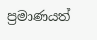ප්‍රමාණයත්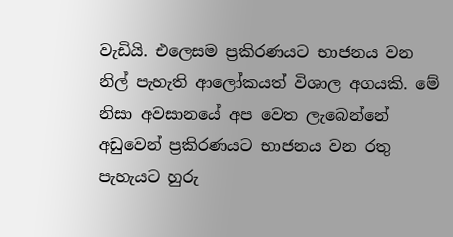වැඩියි. එලෙසම ප්‍රකිරණයට භාජනය වන නිල් පැහැති ආලෝකයත් විශාල අගයකි. මේ නිසා අවසානයේ අප වෙත ලැබෙන්නේ අඩුවෙන් ප්‍රකිරණයට භාජනය වන රතු පැහැයට හුරු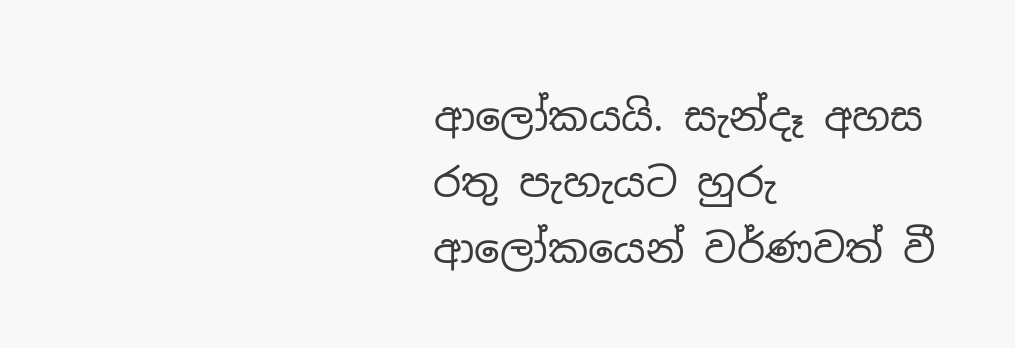ආලෝකයයි. සැන්දෑ අහස රතු පැහැයට හුරු ආලෝකයෙන් වර්ණවත් වී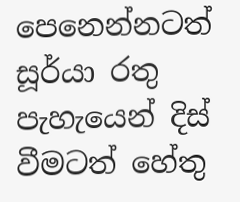පෙනෙන්නටත් සූර්යා රතු පැහැයෙන් දිස් වීමටත් හේතු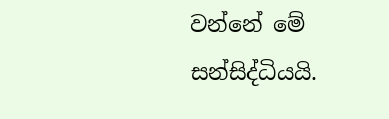වන්නේ මේ සන්සිද්ධියයි.